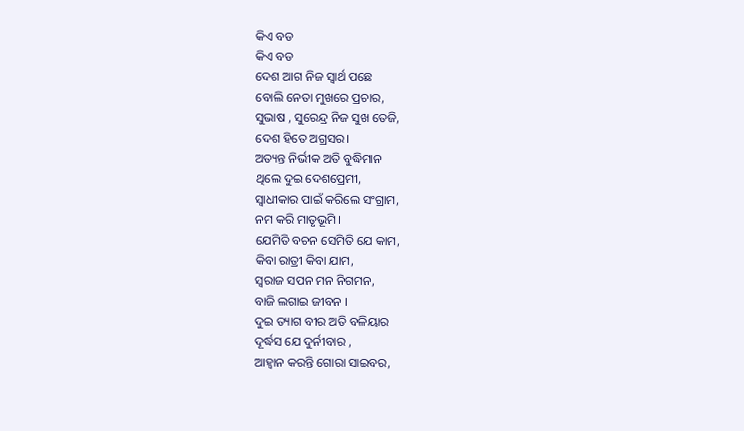କିଏ ବଡ
କିଏ ବଡ
ଦେଶ ଆଗ ନିଜ ସ୍ଵାର୍ଥ ପଛେ
ବୋଲି ନେତା ମୁଖରେ ପ୍ରଚାର,
ସୁଭାଷ , ସୁରେନ୍ଦ୍ର ନିଜ ସୁଖ ତେଜି,
ଦେଶ ହିତେ ଅଗ୍ରସର।
ଅତ୍ୟନ୍ତ ନିର୍ଭୀକ ଅତି ବୁଦ୍ଧିମାନ
ଥିଲେ ଦୁଇ ଦେଶପ୍ରେମୀ,
ସ୍ବାଧୀକାର ପାଇଁ କରିଲେ ସଂଗ୍ରାମ,
ନମ କରି ମାତୃଭୂମି।
ଯେମିତି ବଚନ ସେମିତି ଯେ କାମ,
କିବା ରାତ୍ରୀ କିବା ଯାମ,
ସ୍ବରାଜ ସପନ ମନ ନିଗମନ,
ବାଜି ଲଗାଇ ଜୀବନ ।
ଦୁଇ ତ୍ୟାଗ ବୀର ଅତି ବଳିୟାର
ଦୂର୍ଦ୍ଧସ ଯେ ଦୁର୍ନୀବାର ,
ଆହ୍ବାନ କରନ୍ତି ଗୋରା ସାଇବର,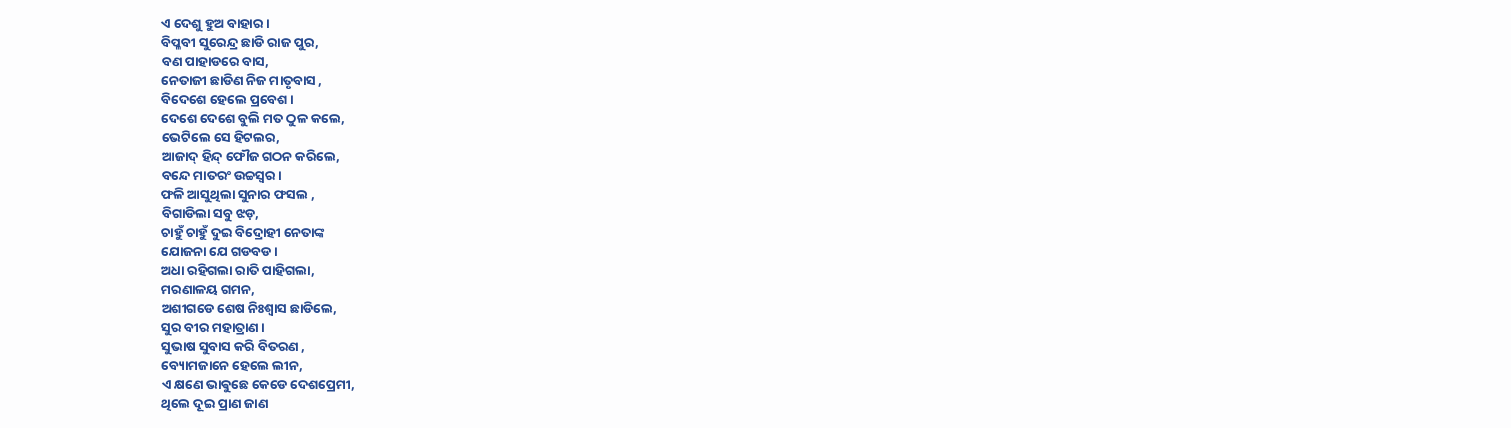ଏ ଦେଶୁ ହୁଅ ବାହାର ।
ବିପ୍ଳବୀ ସୁରେନ୍ଦ୍ର ଛାଡି ରାଜ ପୁର,
ବଣ ପାହାଡରେ ବାସ,
ନେତାଜୀ ଛାଡିଣ ନିଜ ମାତୃବାସ ,
ବିଦେଶେ ହେଲେ ପ୍ରବେଶ ।
ଦେଶେ ଦେଶେ ବୁଲି ମତ ଠୁଳ କଲେ,
ଭେଟିଲେ ସେ ହିଟଲର,
ଆଜାଦ୍ ହିନ୍ଦ୍ ଫୌଜ ଗଠନ କରିଲେ,
ବନ୍ଦେ ମାତରଂ ଉଚ୍ଚସ୍ବର।
ଫଳି ଆସୁଥିଲା ସୁନାର ଫସଲ ,
ବିଗାଡିଲା ସବୁ ଝଡ଼,
ଚାହୁଁ ଚାହୁଁ ଦୁଇ ବିଦ୍ରୋହୀ ନେତାଙ୍କ
ଯୋଜନା ଯେ ଗଡବଡ ।
ଅଧା ରହିଗଲା ରାତି ପାହିଗଲା,
ମରଣାଳୟ ଗମନ,
ଅଶୀଗଡେ ଶେଷ ନିଃଶ୍ୱାସ ଛାଡିଲେ,
ସୁର ବୀର ମହାତ୍ରାଣ ।
ସୁଭାଷ ସୁବାସ କରି ବିତରଣ ,
ବ୍ୟୋମଜାନେ ହେଲେ ଲୀନ,
ଏ କ୍ଷଣେ ଭାଵୁଛେ କେଡେ ଦେଶପ୍ରେମୀ,
ଥିଲେ ଦୂଇ ପ୍ରାଣ ଜାଣ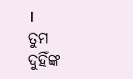।
ତୁମ ଦୁହିଁଙ୍କ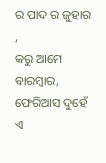ର ପାଦ ର ଜୁହାର ,
କରୁ ଆମେ ବାରମ୍ବାର,
ଫେରିଆସ ଦୁହେଁ ଏ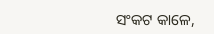ସଂକଟ କାଳେ,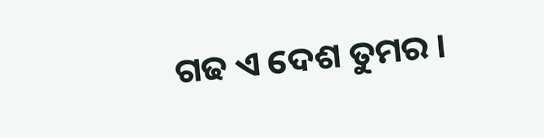ଗଢ ଏ ଦେଶ ତୁମର ।